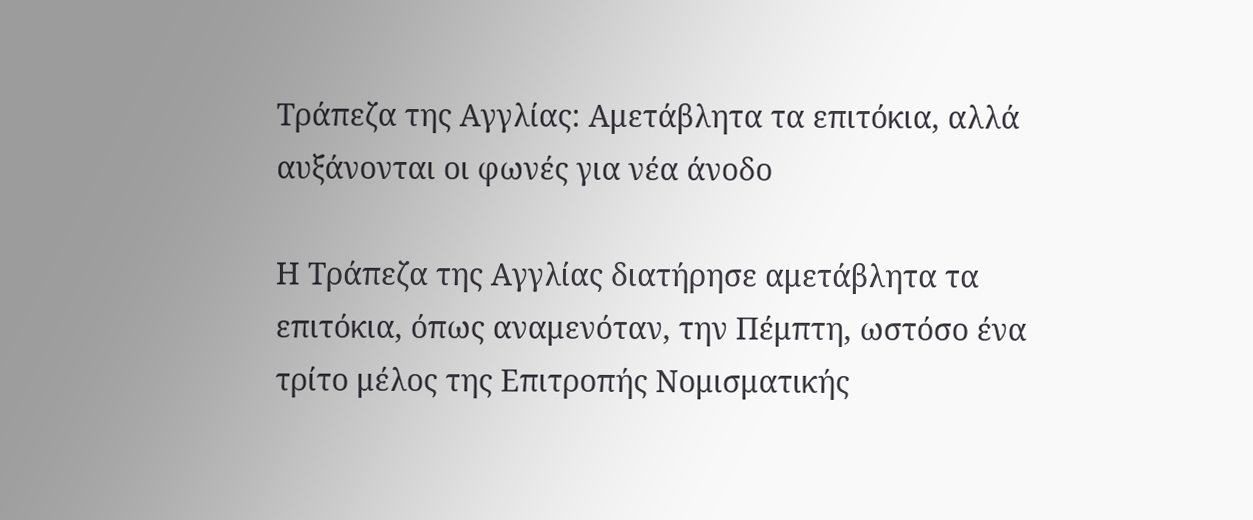Τράπεζα της Αγγλίας: Αμετάβλητα τα επιτόκια, αλλά αυξάνονται οι φωνές για νέα άνοδο

Η Τράπεζα της Αγγλίας διατήρησε αμετάβλητα τα επιτόκια, όπως αναμενόταν, την Πέμπτη, ωστόσο ένα τρίτο μέλος της Επιτροπής Νομισματικής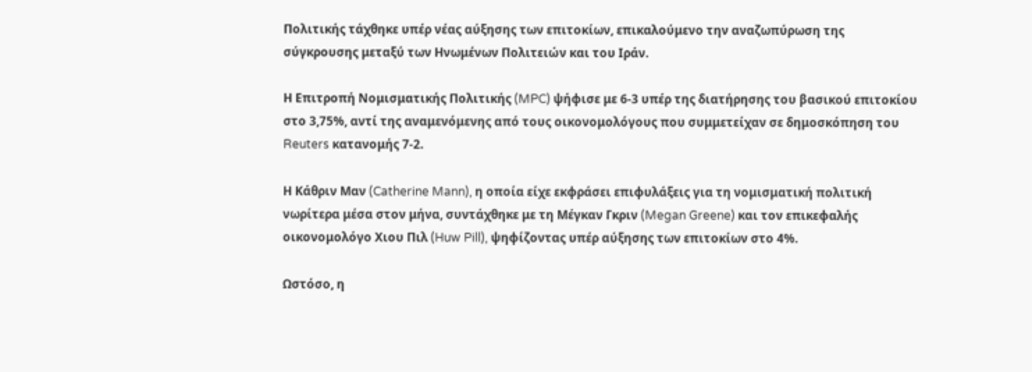Πολιτικής τάχθηκε υπέρ νέας αύξησης των επιτοκίων, επικαλούμενο την αναζωπύρωση της σύγκρουσης μεταξύ των Ηνωμένων Πολιτειών και του Ιράν.

Η Επιτροπή Νομισματικής Πολιτικής (MPC) ψήφισε με 6-3 υπέρ της διατήρησης του βασικού επιτοκίου στο 3,75%, αντί της αναμενόμενης από τους οικονομολόγους που συμμετείχαν σε δημοσκόπηση του Reuters κατανομής 7-2.

Η Κάθριν Μαν (Catherine Mann), η οποία είχε εκφράσει επιφυλάξεις για τη νομισματική πολιτική νωρίτερα μέσα στον μήνα, συντάχθηκε με τη Μέγκαν Γκριν (Megan Greene) και τον επικεφαλής οικονομολόγο Χιου Πιλ (Huw Pill), ψηφίζοντας υπέρ αύξησης των επιτοκίων στο 4%.

Ωστόσο, η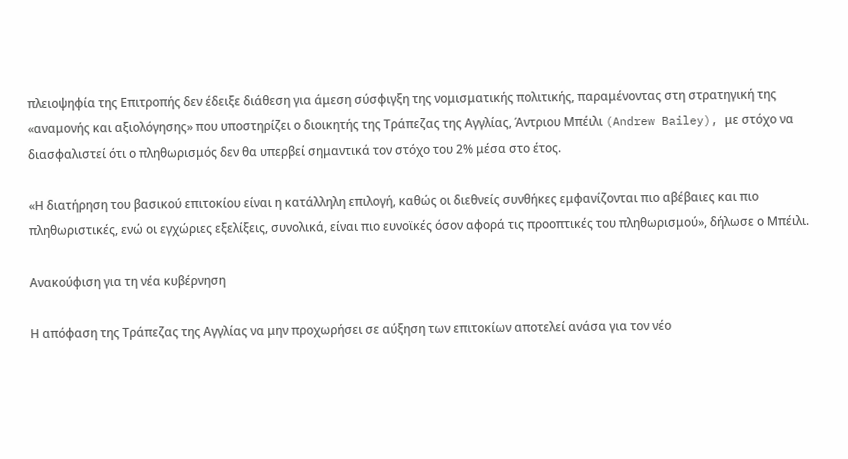πλειοψηφία της Επιτροπής δεν έδειξε διάθεση για άμεση σύσφιγξη της νομισματικής πολιτικής, παραμένοντας στη στρατηγική της «αναμονής και αξιολόγησης» που υποστηρίζει ο διοικητής της Τράπεζας της Αγγλίας, Άντριου Μπέιλι (Andrew Bailey), με στόχο να διασφαλιστεί ότι ο πληθωρισμός δεν θα υπερβεί σημαντικά τον στόχο του 2% μέσα στο έτος.

«Η διατήρηση του βασικού επιτοκίου είναι η κατάλληλη επιλογή, καθώς οι διεθνείς συνθήκες εμφανίζονται πιο αβέβαιες και πιο πληθωριστικές, ενώ οι εγχώριες εξελίξεις, συνολικά, είναι πιο ευνοϊκές όσον αφορά τις προοπτικές του πληθωρισμού», δήλωσε ο Μπέιλι.

Ανακούφιση για τη νέα κυβέρνηση

Η απόφαση της Τράπεζας της Αγγλίας να μην προχωρήσει σε αύξηση των επιτοκίων αποτελεί ανάσα για τον νέο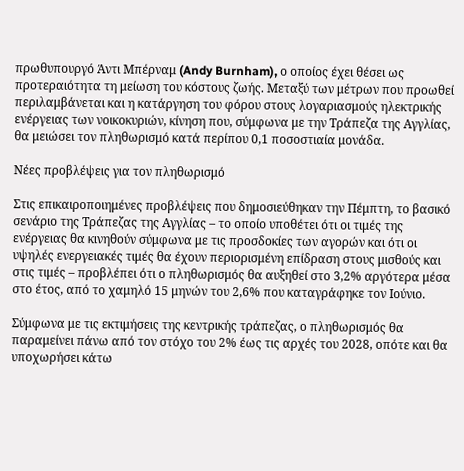πρωθυπουργό Άντι Μπέρναμ (Andy Burnham), ο οποίος έχει θέσει ως προτεραιότητα τη μείωση του κόστους ζωής. Μεταξύ των μέτρων που προωθεί περιλαμβάνεται και η κατάργηση του φόρου στους λογαριασμούς ηλεκτρικής ενέργειας των νοικοκυριών, κίνηση που, σύμφωνα με την Τράπεζα της Αγγλίας, θα μειώσει τον πληθωρισμό κατά περίπου 0,1 ποσοστιαία μονάδα.

Νέες προβλέψεις για τον πληθωρισμό

Στις επικαιροποιημένες προβλέψεις που δημοσιεύθηκαν την Πέμπτη, το βασικό σενάριο της Τράπεζας της Αγγλίας – το οποίο υποθέτει ότι οι τιμές της ενέργειας θα κινηθούν σύμφωνα με τις προσδοκίες των αγορών και ότι οι υψηλές ενεργειακές τιμές θα έχουν περιορισμένη επίδραση στους μισθούς και στις τιμές – προβλέπει ότι ο πληθωρισμός θα αυξηθεί στο 3,2% αργότερα μέσα στο έτος, από το χαμηλό 15 μηνών του 2,6% που καταγράφηκε τον Ιούνιο.

Σύμφωνα με τις εκτιμήσεις της κεντρικής τράπεζας, ο πληθωρισμός θα παραμείνει πάνω από τον στόχο του 2% έως τις αρχές του 2028, οπότε και θα υποχωρήσει κάτω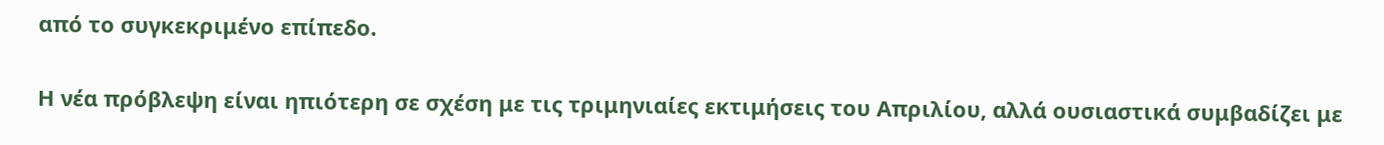από το συγκεκριμένο επίπεδο.

Η νέα πρόβλεψη είναι ηπιότερη σε σχέση με τις τριμηνιαίες εκτιμήσεις του Απριλίου, αλλά ουσιαστικά συμβαδίζει με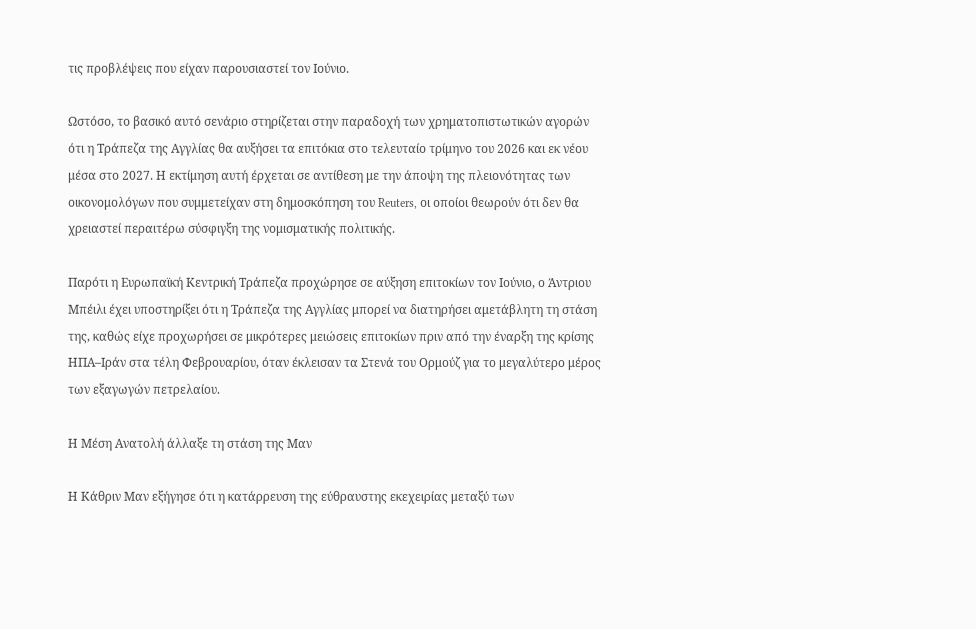τις προβλέψεις που είχαν παρουσιαστεί τον Ιούνιο.

Ωστόσο, το βασικό αυτό σενάριο στηρίζεται στην παραδοχή των χρηματοπιστωτικών αγορών ότι η Τράπεζα της Αγγλίας θα αυξήσει τα επιτόκια στο τελευταίο τρίμηνο του 2026 και εκ νέου μέσα στο 2027. Η εκτίμηση αυτή έρχεται σε αντίθεση με την άποψη της πλειονότητας των οικονομολόγων που συμμετείχαν στη δημοσκόπηση του Reuters, οι οποίοι θεωρούν ότι δεν θα χρειαστεί περαιτέρω σύσφιγξη της νομισματικής πολιτικής.

Παρότι η Ευρωπαϊκή Κεντρική Τράπεζα προχώρησε σε αύξηση επιτοκίων τον Ιούνιο, ο Άντριου Μπέιλι έχει υποστηρίξει ότι η Τράπεζα της Αγγλίας μπορεί να διατηρήσει αμετάβλητη τη στάση της, καθώς είχε προχωρήσει σε μικρότερες μειώσεις επιτοκίων πριν από την έναρξη της κρίσης ΗΠΑ–Ιράν στα τέλη Φεβρουαρίου, όταν έκλεισαν τα Στενά του Ορμούζ για το μεγαλύτερο μέρος των εξαγωγών πετρελαίου.

Η Μέση Ανατολή άλλαξε τη στάση της Μαν

Η Κάθριν Μαν εξήγησε ότι η κατάρρευση της εύθραυστης εκεχειρίας μεταξύ των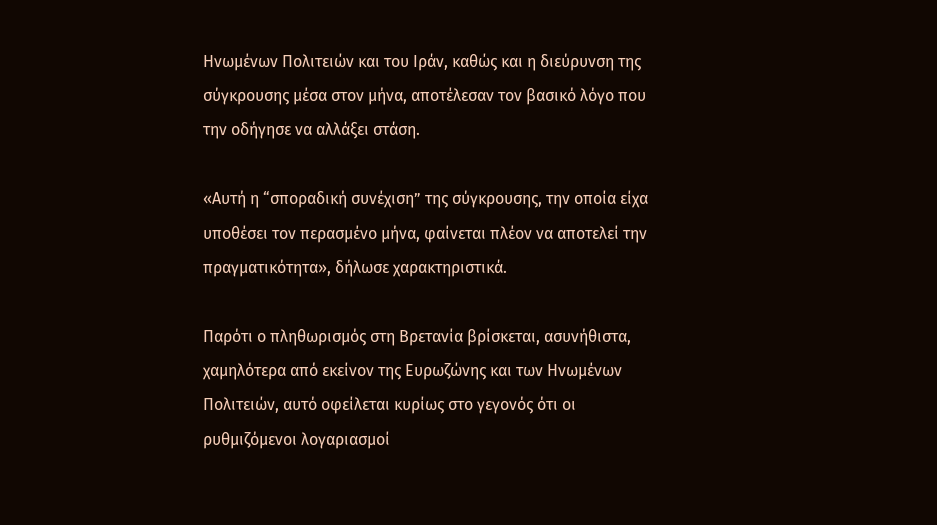Ηνωμένων Πολιτειών και του Ιράν, καθώς και η διεύρυνση της σύγκρουσης μέσα στον μήνα, αποτέλεσαν τον βασικό λόγο που την οδήγησε να αλλάξει στάση.

«Αυτή η “σποραδική συνέχιση” της σύγκρουσης, την οποία είχα υποθέσει τον περασμένο μήνα, φαίνεται πλέον να αποτελεί την πραγματικότητα», δήλωσε χαρακτηριστικά.

Παρότι ο πληθωρισμός στη Βρετανία βρίσκεται, ασυνήθιστα, χαμηλότερα από εκείνον της Ευρωζώνης και των Ηνωμένων Πολιτειών, αυτό οφείλεται κυρίως στο γεγονός ότι οι ρυθμιζόμενοι λογαριασμοί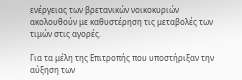ενέργειας των βρετανικών νοικοκυριών ακολουθούν με καθυστέρηση τις μεταβολές των τιμών στις αγορές.

Για τα μέλη της Επιτροπής που υποστήριξαν την αύξηση των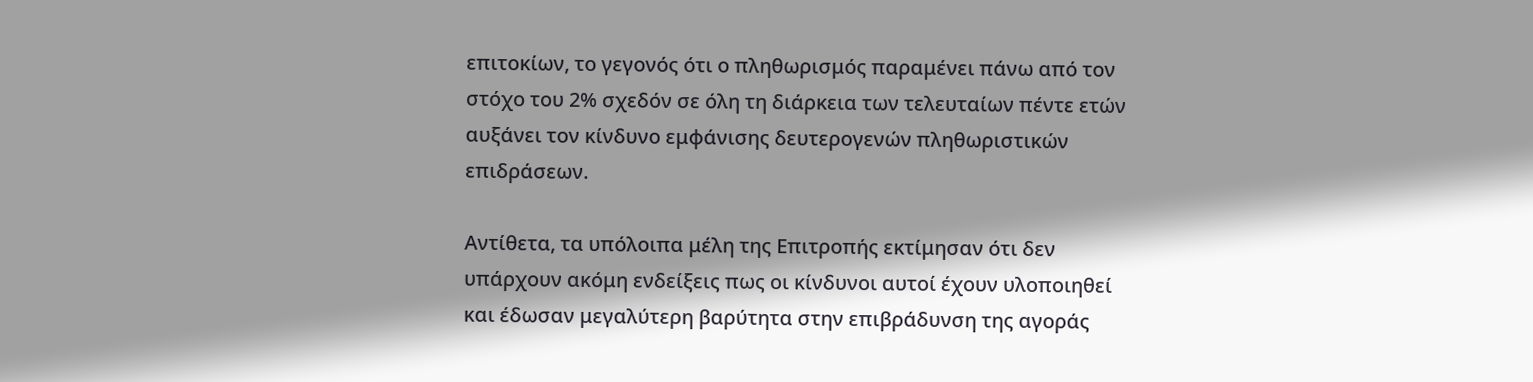επιτοκίων, το γεγονός ότι ο πληθωρισμός παραμένει πάνω από τον στόχο του 2% σχεδόν σε όλη τη διάρκεια των τελευταίων πέντε ετών αυξάνει τον κίνδυνο εμφάνισης δευτερογενών πληθωριστικών επιδράσεων.

Αντίθετα, τα υπόλοιπα μέλη της Επιτροπής εκτίμησαν ότι δεν υπάρχουν ακόμη ενδείξεις πως οι κίνδυνοι αυτοί έχουν υλοποιηθεί και έδωσαν μεγαλύτερη βαρύτητα στην επιβράδυνση της αγοράς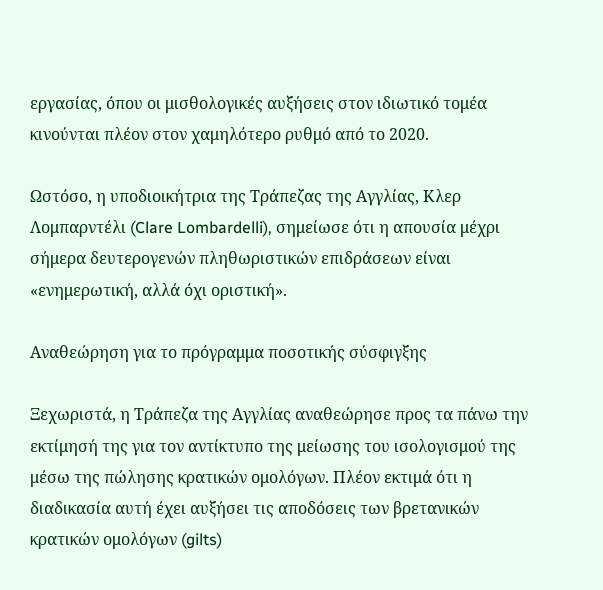εργασίας, όπου οι μισθολογικές αυξήσεις στον ιδιωτικό τομέα κινούνται πλέον στον χαμηλότερο ρυθμό από το 2020.

Ωστόσο, η υποδιοικήτρια της Τράπεζας της Αγγλίας, Κλερ Λομπαρντέλι (Clare Lombardelli), σημείωσε ότι η απουσία μέχρι σήμερα δευτερογενών πληθωριστικών επιδράσεων είναι «ενημερωτική, αλλά όχι οριστική».

Αναθεώρηση για το πρόγραμμα ποσοτικής σύσφιγξης

Ξεχωριστά, η Τράπεζα της Αγγλίας αναθεώρησε προς τα πάνω την εκτίμησή της για τον αντίκτυπο της μείωσης του ισολογισμού της μέσω της πώλησης κρατικών ομολόγων. Πλέον εκτιμά ότι η διαδικασία αυτή έχει αυξήσει τις αποδόσεις των βρετανικών κρατικών ομολόγων (gilts)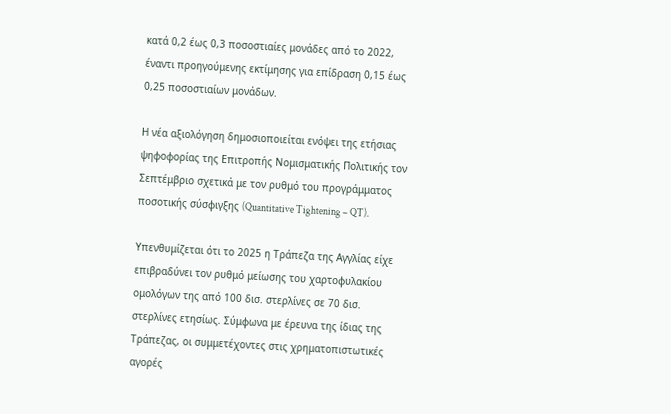κατά 0,2 έως 0,3 ποσοστιαίες μονάδες από το 2022, έναντι προηγούμενης εκτίμησης για επίδραση 0,15 έως 0,25 ποσοστιαίων μονάδων.

Η νέα αξιολόγηση δημοσιοποιείται ενόψει της ετήσιας ψηφοφορίας της Επιτροπής Νομισματικής Πολιτικής τον Σεπτέμβριο σχετικά με τον ρυθμό του προγράμματος ποσοτικής σύσφιγξης (Quantitative Tightening – QT).

Υπενθυμίζεται ότι το 2025 η Τράπεζα της Αγγλίας είχε επιβραδύνει τον ρυθμό μείωσης του χαρτοφυλακίου ομολόγων της από 100 δισ. στερλίνες σε 70 δισ. στερλίνες ετησίως. Σύμφωνα με έρευνα της ίδιας της Τράπεζας, οι συμμετέχοντες στις χρηματοπιστωτικές αγορές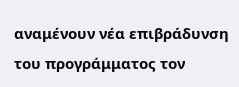αναμένουν νέα επιβράδυνση του προγράμματος τον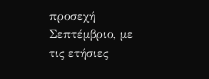προσεχή Σεπτέμβριο, με τις ετήσιες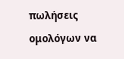πωλήσεις ομολόγων να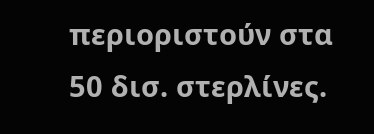περιοριστούν στα 50 δισ. στερλίνες.